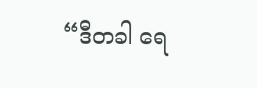“ဒီတခါ ရေ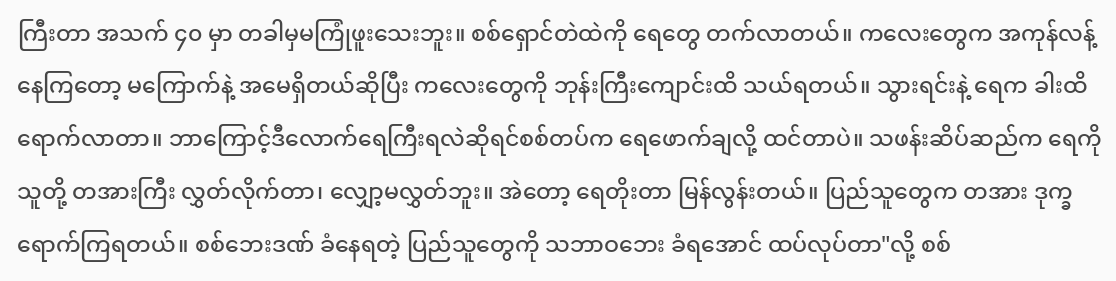ကြီးတာ အသက် ၄၀ မှာ တခါမှမကြုံဖူးသေးဘူး။ စစ်ရှောင်တဲထဲကို ရေတွေ တက်လာတယ်။ ကလေးတွေက အကုန်လန့်နေကြတော့ မကြောက်နဲ့ အမေရှိတယ်ဆိုပြီး ကလေးတွေကို ဘုန်းကြီးကျောင်းထိ သယ်ရတယ်။ သွားရင်းနဲ့ ရေက ခါးထိရောက်လာတာ။ ဘာကြောင့်ဒီလောက်ရေကြီးရလဲဆိုရင်စစ်တပ်က ရေဖောက်ချလို့ ထင်တာပဲ။ သဖန်းဆိပ်ဆည်က ရေကို သူတို့ တအားကြီး လွှတ်လိုက်တာ၊ လျှော့မလွှတ်ဘူး။ အဲတော့ ရေတိုးတာ မြန်လွန်းတယ်။ ပြည်သူတွေက တအား ဒုက္ခရောက်ကြရတယ်။ စစ်ဘေးဒဏ် ခံနေရတဲ့ ပြည်သူတွေကို သဘာဝဘေး ခံရအောင် ထပ်လုပ်တာ"လို့ စစ်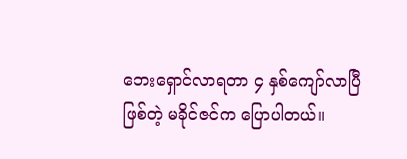ဘေးရှောင်လာရတာ ၄ နှစ်ကျော်လာပြီဖြစ်တဲ့ မခိုင်ဇင်က ပြောပါတယ်။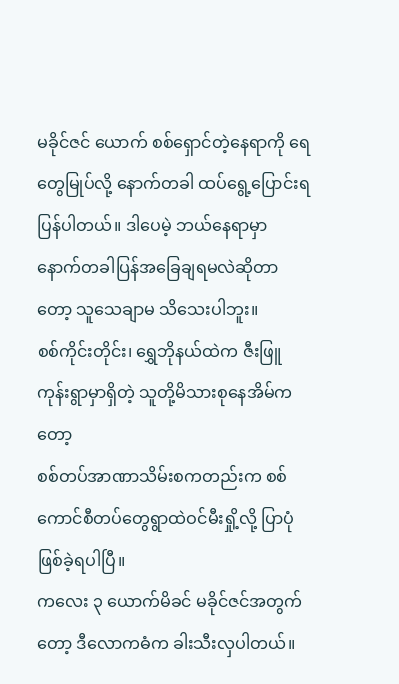မခိုင်ဇင် ယောက် စစ်ရှောင်တဲ့နေရာကို ရေတွေမြုပ်လို့ နောက်တခါ ထပ်ရွေ့ပြောင်းရ ပြန်ပါတယ်။ ဒါပေမဲ့ ဘယ်နေရာမှာ နောက်တခါပြန်အခြေချရမလဲဆိုတာတော့ သူသေချာမ သိသေးပါဘူး။
စစ်ကိုင်းတိုင်း၊ ရွှေဘိုနယ်ထဲက ဇီးဖြူကုန်းရွာမှာရှိတဲ့ သူတို့မိသားစုနေအိမ်ကတော့
စစ်တပ်အာဏာသိမ်းစကတည်းက စစ်ကောင်စီတပ်တွေရွာထဲဝင်မီးရှို့လို့ ပြာပုံဖြစ်ခဲ့ရပါပြီ။
ကလေး ၃ ယောက်မိခင် မခိုင်ဇင်အတွက်တော့ ဒီလောကဓံက ခါးသီးလှပါတယ်။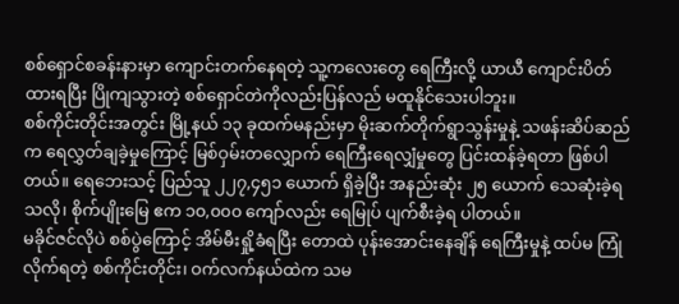စစ်ရှောင်စခန်းနားမှာ ကျောင်းတက်နေရတဲ့ သူ့ကလေးတွေ ရေကြီးလို့ ယာယီ ကျောင်းပိတ်ထားရပြီး ပြိုကျသွားတဲ့ စစ်ရှောင်တဲကိုလည်းပြန်လည် မထူနိုင်သေးပါဘူး။
စစ်ကိုင်းတိုင်းအတွင်း မြို့နယ် ၁၃ ခုထက်မနည်းမှာ မိုးဆက်တိုက်ရွာသွန်းမှုနဲ့ သဖန်းဆိပ်ဆည်က ရေလွှတ်ချခဲ့မှုကြောင့် မြစ်ဝှမ်းတလျှောက် ရေကြီးရေလျှံမှုတွေ ပြင်းထန်ခဲ့ရတာ ဖြစ်ပါတယ်။ ရေဘေးသင့် ပြည်သူ ၂၂၇,၄၅၁ ယောက် ရှိခဲ့ပြီး အနည်းဆုံး ၂၅ ယောက် သေဆုံးခဲ့ရသလို၊ စိုက်ပျိုးမြေ ဧက ၁၀,၀၀၀ ကျော်လည်း ရေမြုပ် ပျက်စီးခဲ့ရ ပါတယ်။
မခိုင်ဇင်လိုပဲ စစ်ပွဲကြောင့် အိမ်မီးရှို့ခံရပြီး တောထဲ ပုန်းအောင်းနေချိန် ရေကြီးမှုနဲ့ ထပ်မ ကြုံလိုက်ရတဲ့ စစ်ကိုင်းတိုင်း၊ ဝက်လက်နယ်ထဲက သမ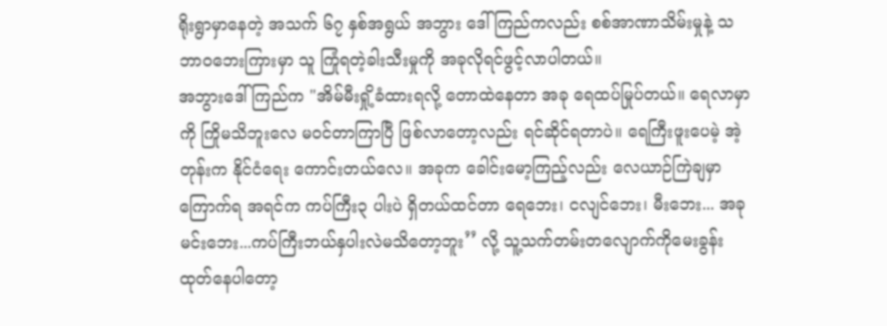ရိုးရွာမှာနေတဲ့ အသက် ၆၇ နှစ်အရွယ် အဘွား ဒေါ်ကြည်ကလည်း စစ်အာဏာသိမ်းမှုနဲ့ သဘာဝဘေးကြားမှာ သူ ကြုံရတဲ့ခါးသီးမှုကို အခုလိုရင်ဖွင့်လာပါတယ်။
အဘွားဒေါ်ကြည်က "အိမ်မီးရှို့ခံထားရလို့ တောထဲနေတာ အခု ရေထပ်မြုပ်တယ်။ ရေလာမှာကို ကြိုမသိဘူးလေ မဝင်တာကြာပြီ ဖြစ်လာတော့လည်း ရင်ဆိုင်ရတာပဲ။ ရေကြီးဖူးပေမဲ့ အဲ့တုန်းက နိုင်ငံရေး ကောင်းတယ်လေ။ အခုက ခေါင်းမော့ကြည့်လည်း လေယာဉ်ကြဲချမှာ ကြောက်ရ အရင်က ကပ်ကြီး၃ ပါးပဲ ရှိတယ်ထင်တာ ရေဘေး၊ ငလျင်ဘေး၊ မီးဘေး... အခု မင်းဘေး...ကပ်ကြီးဘယ်နှပါးလဲမသိတော့ဘူး’’ လို့ သူ့သက်တမ်းတလျောက်ကိုမေးခွန်းထုတ်နေပါတော့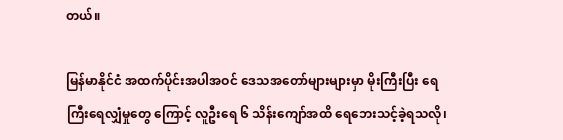တယ်။

မြန်မာနိုင်ငံ အထက်ပိုင်းအပါအဝင် ဒေသအတော်များများမှာ မိုးကြီးပြီး ရေကြီးရေလျှံမှုတွေ ကြောင့် လူဦးရေ ၆ သိန်းကျော်အထိ ရေဘေးသင့်ခဲ့ရသလို၊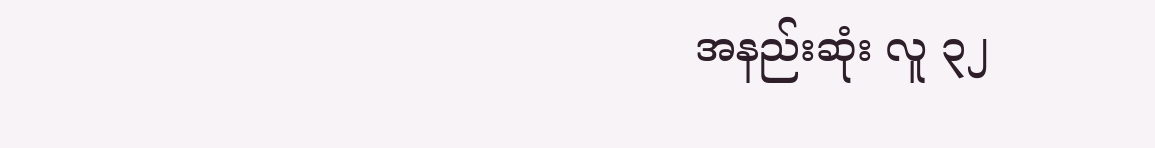အနည်းဆုံး လူ ၃၂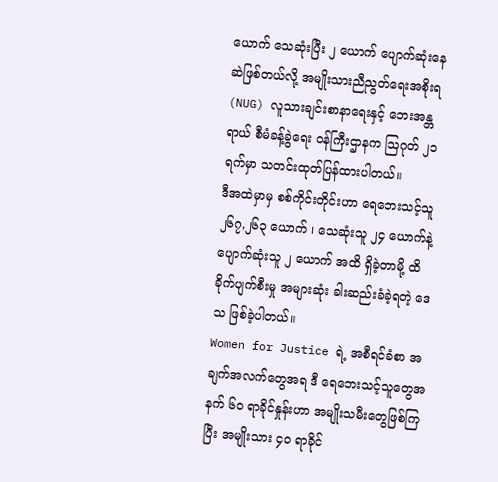ယောက် သေဆုံးပြီး ၂ ယောက် ပျောက်ဆုံးနေဆဲဖြစ်တယ်လို့ အမျိုးသားညီညွတ်ရေးအစိုးရ (NUG) လူသားချင်းစာနာရေးနှင့် ဘေးအန္တရာယ် စီမံခန့်ခွဲရေး ဝန်ကြီးဌာနက ဩဂုတ် ၂၁ ရက်မှာ သတင်းထုတ်ပြန်ထားပါတယ်။
ဒီအထဲမှာမှ စစ်ကိုင်းတိုင်းဟာ ရေဘေးသင့်သူ ၂၆၇,၂၆၃ ယောက် ၊ သေဆုံးသူ ၂၄ ယောက်နဲ့ ပျောက်ဆုံးသူ ၂ ယောက် အထိ ရှိခဲ့တာမို့ ထိခိုက်ပျက်စီးမှု အများဆုံး ခါးဆည်းခံခဲ့ရတဲ့ ဒေသ ဖြစ်ခဲ့ပါတယ်။
Women for Justice ရဲ့ အစီရင်ခံစာ အချက်အလက်တွေအရ ဒီ ရေဘေးသင့်သူတွေအနက် ၆၀ ရာခိုင်နှုန်းဟာ အမျိုးသမီးတွေဖြစ်ကြပြီး အမျိုးသား ၄၀ ရာခိုင်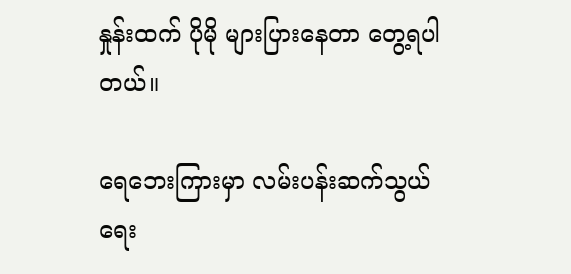နှုန်းထက် ပိုမို များပြားနေတာ တွေ့ရပါတယ်။

ရေဘေးကြားမှာ လမ်းပန်းဆက်သွယ်ရေး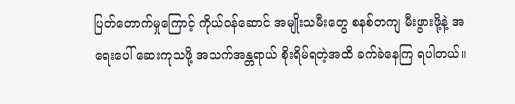ပြတ်တောက်မှုကြောင့် ကိုယ်ဝန်ဆောင် အမျိုးသမီးတွေ စနစ်တကျ မီးဖွားဖို့နဲ့ အရေးပေါ် ဆေးကုသဖို့ အသက်အန္တရာယ် စိုးရိမ်ရတဲ့အထိ ခက်ခဲနေကြ ရပါတယ်။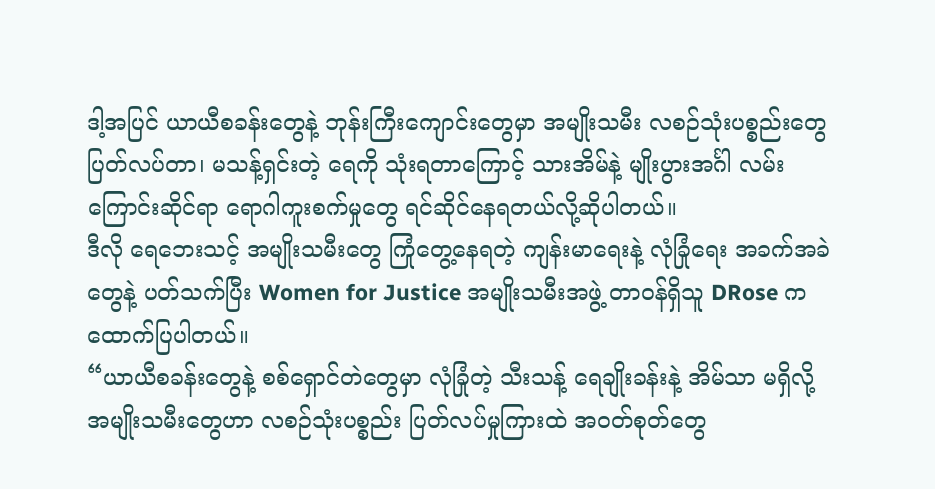ဒါ့အပြင် ယာယီစခန်းတွေနဲ့ ဘုန်းကြီးကျောင်းတွေမှာ အမျိုးသမီး လစဉ်သုံးပစ္စည်းတွေ ပြတ်လပ်တာ၊ မသန့်ရှင်းတဲ့ ရေကို သုံးရတာကြောင့် သားအိမ်နဲ့ မျိုးပွားအင်္ဂါ လမ်းကြောင်းဆိုင်ရာ ရောဂါကူးစက်မှုတွေ ရင်ဆိုင်နေရတယ်လို့ဆိုပါတယ်။
ဒီလို ရေဘေးသင့် အမျိုးသမီးတွေ ကြုံတွေ့နေရတဲ့ ကျန်းမာရေးနဲ့ လုံခြုံရေး အခက်အခဲတွေနဲ့ ပတ်သက်ပြီး Women for Justice အမျိုးသမီးအဖွဲ့ တာဝန်ရှိသူ DRose က ထောက်ပြပါတယ်။
“ယာယီစခန်းတွေနဲ့ စစ်ရှောင်တဲတွေမှာ လုံခြုံတဲ့ သီးသန့် ရေချိုးခန်းနဲ့ အိမ်သာ မရှိလို့ အမျိုးသမီးတွေဟာ လစဉ်သုံးပစ္စည်း ပြတ်လပ်မှုကြားထဲ အဝတ်စုတ်တွေ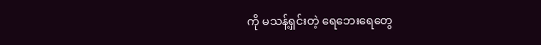ကို မသန့်ရှင်းတဲ့ ရေဘေးရေတွေ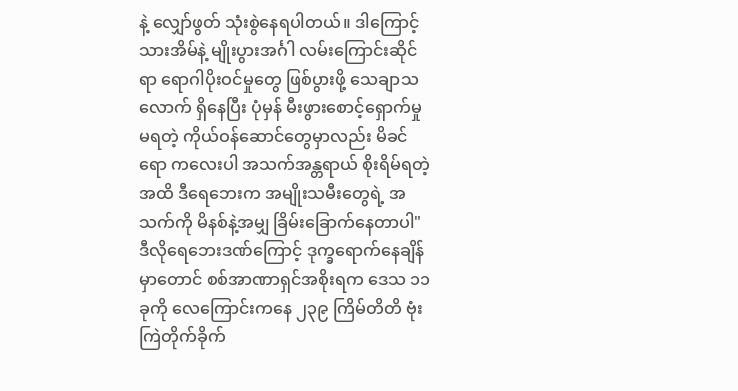နဲ့ လျှော်ဖွတ် သုံးစွဲနေရပါတယ်။ ဒါကြောင့် သားအိမ်နဲ့ မျိုးပွားအင်္ဂါ လမ်းကြောင်းဆိုင်ရာ ရောဂါပိုးဝင်မှုတွေ ဖြစ်ပွားဖို့ သေချာသလောက် ရှိနေပြီး ပုံမှန် မီးဖွားစောင့်ရှောက်မှု မရတဲ့ ကိုယ်ဝန်ဆောင်တွေမှာလည်း မိခင်ရော ကလေးပါ အသက်အန္တရာယ် စိုးရိမ်ရတဲ့အထိ ဒီရေဘေးက အမျိုးသမီးတွေရဲ့ အသက်ကို မိနစ်နဲ့အမျှ ခြိမ်းခြောက်နေတာပါ"
ဒီလိုရေဘေးဒဏ်ကြောင့် ဒုက္ခရောက်နေချိန်မှာတောင် စစ်အာဏာရှင်အစိုးရက ဒေသ ၁၁ ခုကို လေကြောင်းကနေ ၂၃၉ ကြိမ်တိတိ ဗုံးကြဲတိုက်ခိုက်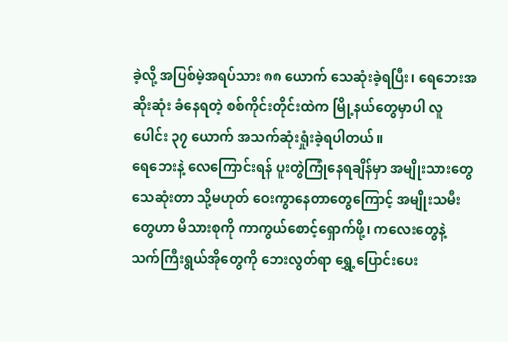ခဲ့လို့ အပြစ်မဲ့အရပ်သား ၈၈ ယောက် သေဆုံးခဲ့ရပြီး၊ ရေဘေးအဆိုးဆုံး ခံနေရတဲ့ စစ်ကိုင်းတိုင်းထဲက မြို့နယ်တွေမှာပါ လူပေါင်း ၃၇ ယောက် အသက်ဆုံးရှုံးခဲ့ရပါတယ်။
ရေဘေးနဲ့ လေကြောင်းရန် ပူးတွဲကြုံနေရချိန်မှာ အမျိုးသားတွေ သေဆုံးတာ သို့မဟုတ် ဝေးကွာနေတာတွေကြောင့် အမျိုးသမီးတွေဟာ မိသားစုကို ကာကွယ်စောင့်ရှောက်ဖို့၊ ကလေးတွေနဲ့ သက်ကြီးရွယ်အိုတွေကို ဘေးလွတ်ရာ ရွှေ့ပြောင်းပေး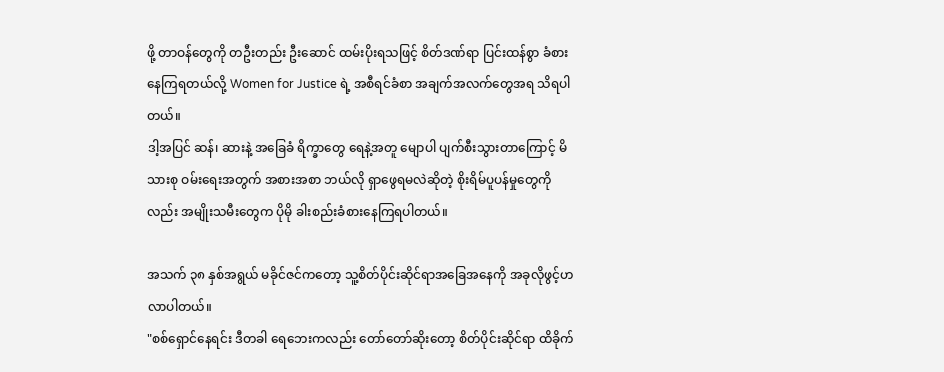ဖို့ တာဝန်တွေကို တဦးတည်း ဦးဆောင် ထမ်းပိုးရသဖြင့် စိတ်ဒဏ်ရာ ပြင်းထန်စွာ ခံစားနေကြရတယ်လို့ Women for Justice ရဲ့ အစီရင်ခံစာ အချက်အလက်တွေအရ သိရပါတယ်။
ဒါ့အပြင် ဆန်၊ ဆားနဲ့ အခြေခံ ရိက္ခာတွေ ရေနဲ့အတူ မျောပါ ပျက်စီးသွားတာကြောင့် မိသားစု ဝမ်းရေးအတွက် အစားအစာ ဘယ်လို ရှာဖွေရမလဲဆိုတဲ့ စိုးရိမ်ပူပန်မှုတွေကိုလည်း အမျိုးသမီးတွေက ပိုမို ခါးစည်းခံစားနေကြရပါတယ်။

အသက် ၃၈ နှစ်အရွယ် မခိုင်ဇင်ကတော့ သူ့စိတ်ပိုင်းဆိုင်ရာအခြေအနေကို အခုလိုဖွင့်ဟလာပါတယ်။
"စစ်ရှောင်နေရင်း ဒီတခါ ရေဘေးကလည်း တော်တော်ဆိုးတော့ စိတ်ပိုင်းဆိုင်ရာ ထိခိုက်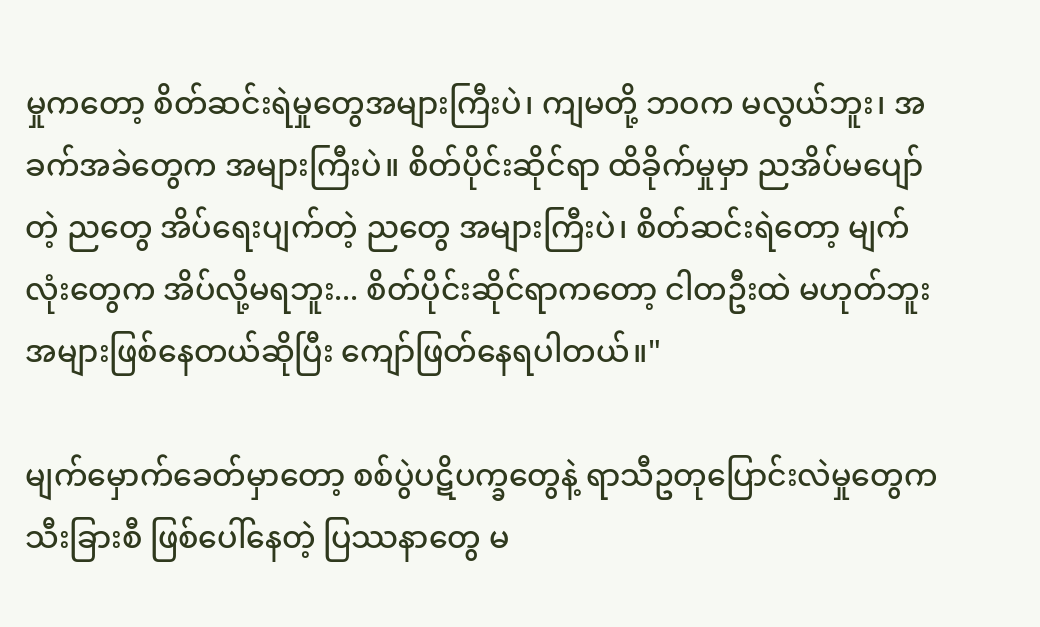မှုကတော့ စိတ်ဆင်းရဲမှုတွေအများကြီးပဲ၊ ကျမတို့ ဘဝက မလွယ်ဘူး၊ အခက်အခဲတွေက အများကြီးပဲ။ စိတ်ပိုင်းဆိုင်ရာ ထိခိုက်မှုမှာ ညအိပ်မပျော်တဲ့ ညတွေ အိပ်ရေးပျက်တဲ့ ညတွေ အများကြီးပဲ၊ စိတ်ဆင်းရဲတော့ မျက်လုံးတွေက အိပ်လို့မရဘူး... စိတ်ပိုင်းဆိုင်ရာကတော့ ငါတဦးထဲ မဟုတ်ဘူး အများဖြစ်နေတယ်ဆိုပြီး ကျော်ဖြတ်နေရပါတယ်။"

မျက်မှောက်ခေတ်မှာတော့ စစ်ပွဲပဋိပက္ခတွေနဲ့ ရာသီဥတုပြောင်းလဲမှုတွေက သီးခြားစီ ဖြစ်ပေါ်နေတဲ့ ပြဿနာတွေ မ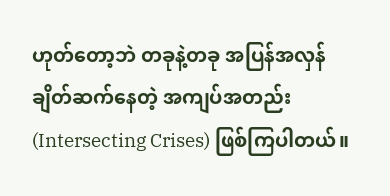ဟုတ်တော့ဘဲ တခုနဲ့တခု အပြန်အလှန် ချိတ်ဆက်နေတဲ့ အကျပ်အတည်း (Intersecting Crises) ဖြစ်ကြပါတယ်။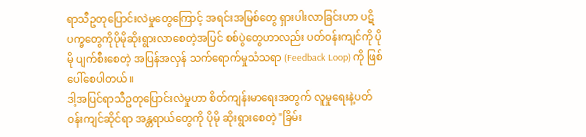ရာသီဥတုပြောင်းလဲမှုတွေကြောင့် အရင်းအမြစ်တွေ ရှားပါးလာခြင်းဟာ ပဋိပက္ခတွေကိုပိုမိုဆိုးရွားလာစေတဲ့အပြင် စစ်ပွဲတွေဟာလည်း ပတ်ဝန်းကျင်ကို ပိုမို ပျက်စီးစေတဲ့ အပြန်အလှန် သက်ရောက်မှုသံသရာ (Feedback Loop) ကို ဖြစ်ပေါ်စေပါတယ်။
ဒါ့အပြင်ရာသီဥတုပြောင်းလဲမှုဟာ စိတ်ကျန်းမာရေးအတွက် လူမှုရေးနဲ့ပတ်ဝန်းကျင်ဆိုင်ရာ အန္တရာယ်တွေကို ပိုမို ဆိုးရွားစေတဲ့ "ခြိမ်း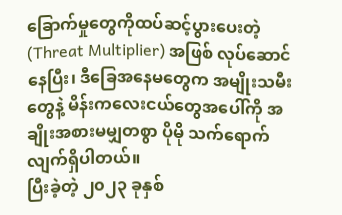ခြောက်မှုတွေကိုထပ်ဆင့်ပွားပေးတဲ့ (Threat Multiplier) အဖြစ် လုပ်ဆောင်နေပြီး၊ ဒီခြေအနေမတွေက အမျိုးသမီးတွေနဲ့ မိန်းကလေးငယ်တွေအပေါ်ကို အချိုးအစားမမျှတစွာ ပိုမို သက်ရောက်လျက်ရှိပါတယ်။
ပြီးခဲ့တဲ့ ၂၀၂၃ ခုနှစ်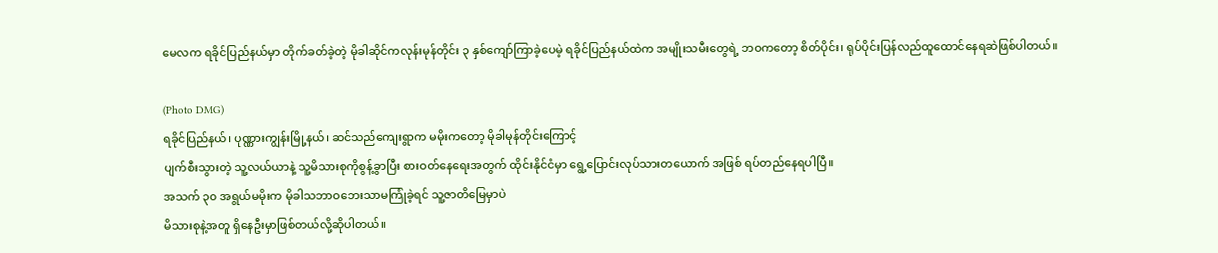မေလက ရခိုင်ပြည်နယ်မှာ တိုက်ခတ်ခဲ့တဲ့ မိုခါဆိုင်ကလုန်းမုန်တိုင်း ၃ နှစ်ကျော်ကြာခဲ့ပေမဲ့ ရခိုင်ပြည်နယ်ထဲက အမျိုးသမီးတွေရဲ့ ဘဝကတော့ စိတ်ပိုင်း၊ ရုပ်ပိုင်းပြန်လည်ထူထောင်နေရဆဲဖြစ်ပါတယ်။

(Photo DMG)
ရခိုင်ပြည်နယ်၊ ပုဏ္ဏားကျွန်းမြို့နယ်၊ ဆင်သည်ကျေးရွာက မမိုးကတော့ မိုခါမုန်တိုင်းကြောင့်
ပျက်စီးသွားတဲ့ သူ့လယ်ယာနဲ့ သူ့မိသားစုကိုစွန့်ခွာပြီး စားဝတ်နေရေးအတွက် ထိုင်းနိုင်ငံမှာ ရွေ့ပြောင်းလုပ်သားတယောက် အဖြစ် ရပ်တည်နေရပါပြီ။
အသက် ၃၀ အရွယ်မမိုးက မိုခါသဘာဝဘေးသာမကြုံခဲ့ရင် သူ့ဇာတိမြေမှာပဲ
မိသားစုနဲ့အတူ ရှိနေဦးမှာဖြစ်တယ်လို့ဆိုပါတယ်။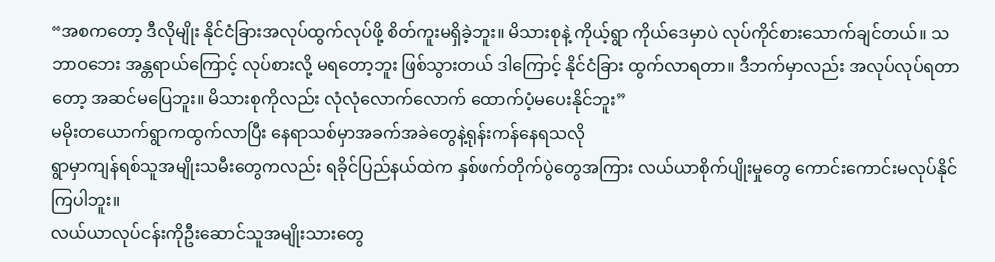“အစကတော့ ဒီလိုမျိုး နိုင်ငံခြားအလုပ်ထွက်လုပ်ဖို့ စိတ်ကူးမရှိခဲ့ဘူး။ မိသားစုနဲ့ ကိုယ့်ရွာ ကိုယ်ဒေမှာပဲ လုပ်ကိုင်စားသောက်ချင်တယ်။ သဘာဝဘေး အန္တရာယ်ကြောင့် လုပ်စားလို့ မရတော့ဘူး ဖြစ်သွားတယ် ဒါကြောင့် နိုင်ငံခြား ထွက်လာရတာ။ ဒီဘက်မှာလည်း အလုပ်လုပ်ရတာတော့ အဆင်မပြေဘူး။ မိသားစုကိုလည်း လုံလုံလောက်လောက် ထောက်ပံ့မပေးနိုင်ဘူး”
မမိုးတယောက်ရွာကထွက်လာပြီး နေရာသစ်မှာအခက်အခဲတွေနဲ့ရုန်းကန်နေရသလို
ရွာမှာကျန်ရစ်သူအမျိုးသမီးတွေကလည်း ရခိုင်ပြည်နယ်ထဲက နှစ်ဖက်တိုက်ပွဲတွေအကြား လယ်ယာစိုက်ပျိုးမှုတွေ ကောင်းကောင်းမလုပ်နိုင်ကြပါဘူး။
လယ်ယာလုပ်ငန်းကိုဦးဆောင်သူအမျိုးသားတွေ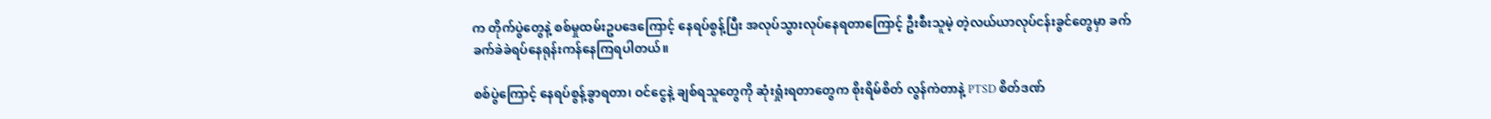က တိုက်ပွဲတွေနဲ့ စစ်မှုထမ်းဥပဒေကြောင့် နေရပ်စွန့်ပြီး အလုပ်သွားလုပ်နေရတာကြောင့် ဦးစီးသူမဲ့ တဲ့လယ်ယာလုပ်ငန်းခွင်တွေမှာ ခက်ခက်ခဲခဲရပ်နေရုန်းကန်နေကြရပါတယ်။

စစ်ပွဲကြောင့် နေရပ်စွန့်ခွာရတာ၊ ဝင်ငွေနဲ့ ချစ်ရသူတွေကို ဆုံးရှုံးရတာတွေက စိုးရိမ်စိတ် လွန်ကဲတာနဲ့ PTSD စိတ်ဒဏ်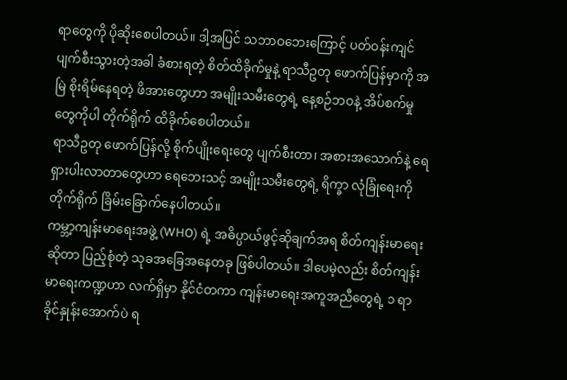ရာတွေကို ပိုဆိုးစေပါတယ်။ ဒါ့အပြင် သဘာဝဘေးကြောင့် ပတ်ဝန်းကျင် ပျက်စီးသွားတဲ့အခါ ခံစားရတဲ့ စိတ်ထိခိုက်မှုနဲ့ ရာသီဥတု ဖောက်ပြန်မှာကို အမြဲ စိုးရိမ်နေရတဲ့ ဖိအားတွေဟာ အမျိုးသမီးတွေရဲ့ နေ့စဉ်ဘဝနဲ့ အိပ်စက်မှုတွေကိုပါ တိုက်ရိုက် ထိခိုက်စေပါတယ်။
ရာသီဥတု ဖောက်ပြန်လို့ စိုက်ပျိုးရေးတွေ ပျက်စီးတာ၊ အစားအသောက်နဲ့ ရေ ရှားပါးလာတာတွေဟာ ရေဘေးသင့် အမျိုးသမီးတွေရဲ့ ရိက္ခာ လုံခြုံရေးကို တိုက်ရိုက် ခြိမ်းခြောက်နေပါတယ်။
ကမ္ဘာ့ကျန်းမာရေးအဖွဲ့ (WHO) ရဲ့ အဓိပ္ပာယ်ဖွင့်ဆိုချက်အရ စိတ်ကျန်းမာရေးဆိုတာ ပြည့်စုံတဲ့ သုခအခြေအနေတခု ဖြစ်ပါတယ်။ ဒါပေမဲ့လည်း စိတ်ကျန်းမာရေးကဏ္ဍဟာ လက်ရှိမှာ နိုင်ငံတကာ ကျန်းမာရေးအကူအညီတွေရဲ့ ၁ ရာခိုင်နှုန်းအောက်ပဲ ရ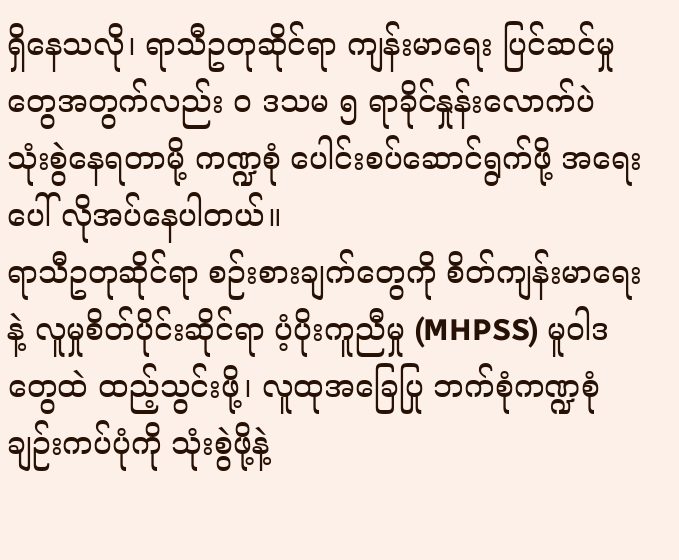ရှိနေသလို၊ ရာသီဥတုဆိုင်ရာ ကျန်းမာရေး ပြင်ဆင်မှုတွေအတွက်လည်း ၀ ဒသမ ၅ ရာခိုင်နှုန်းလောက်ပဲ သုံးစွဲနေရတာမို့ ကဏ္ဍစုံ ပေါင်းစပ်ဆောင်ရွက်ဖို့ အရေးပေါ် လိုအပ်နေပါတယ်။
ရာသီဥတုဆိုင်ရာ စဉ်းစားချက်တွေကို စိတ်ကျန်းမာရေးနဲ့ လူမှုစိတ်ပိုင်းဆိုင်ရာ ပံ့ပိုးကူညီမှု (MHPSS) မူဝါဒတွေထဲ ထည့်သွင်းဖို့၊ လူထုအခြေပြု ဘက်စုံကဏ္ဍစုံ ချဉ်းကပ်ပုံကို သုံးစွဲဖို့နဲ့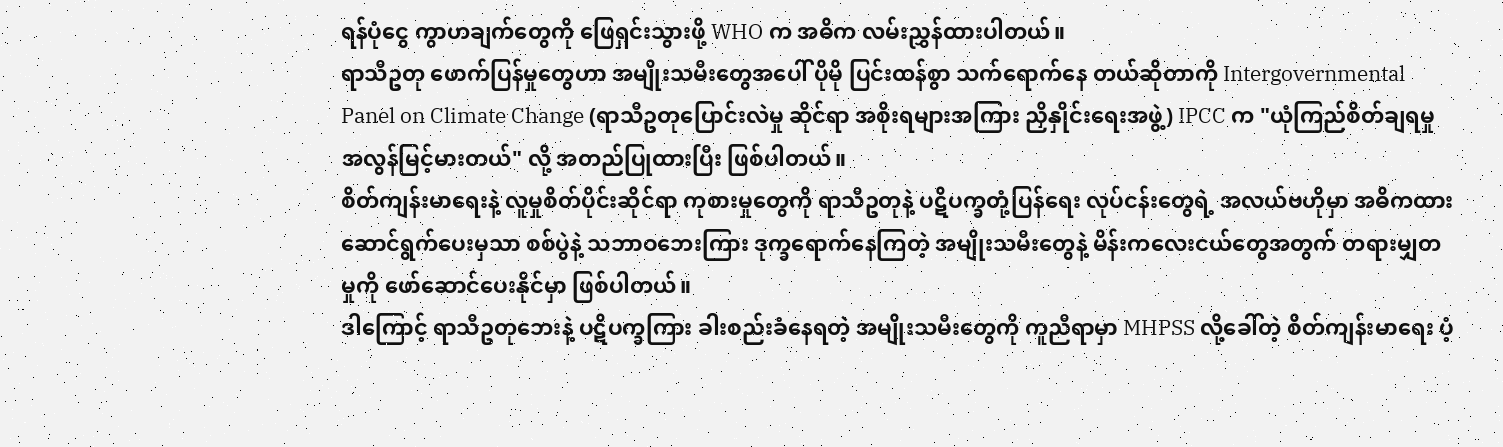ရန်ပုံငွေ ကွာဟချက်တွေကို ဖြေရှင်းသွားဖို့ WHO က အဓိက လမ်းညွှန်ထားပါတယ်။
ရာသီဥတု ဖောက်ပြန်မှုတွေဟာ အမျိုးသမီးတွေအပေါ် ပိုမို ပြင်းထန်စွာ သက်ရောက်နေ တယ်ဆိုတာကို Intergovernmental Panel on Climate Change (ရာသီဥတုပြောင်းလဲမှု ဆိုင်ရာ အစိုးရများအကြား ညှိနှိုင်းရေးအဖွဲ့) IPCC က "ယုံကြည်စိတ်ချရမှု အလွန်မြင့်မားတယ်" လို့ အတည်ပြုထားပြီး ဖြစ်ပါတယ်။
စိတ်ကျန်းမာရေးနဲ့ လူမှုစိတ်ပိုင်းဆိုင်ရာ ကုစားမှုတွေကို ရာသီဥတုနဲ့ ပဋိပက္ခတုံ့ပြန်ရေး လုပ်ငန်းတွေရဲ့ အလယ်ဗဟိုမှာ အဓိကထား ဆောင်ရွက်ပေးမှသာ စစ်ပွဲနဲ့ သဘာဝဘေးကြား ဒုက္ခရောက်နေကြတဲ့ အမျိုးသမီးတွေနဲ့ မိန်းကလေးငယ်တွေအတွက် တရားမျှတမှုကို ဖော်ဆောင်ပေးနိုင်မှာ ဖြစ်ပါတယ်။
ဒါကြောင့် ရာသီဥတုဘေးနဲ့ ပဋိပက္ခကြား ခါးစည်းခံနေရတဲ့ အမျိုးသမီးတွေကို ကူညီရာမှာ MHPSS လို့ခေါ်တဲ့ စိတ်ကျန်းမာရေး ပံ့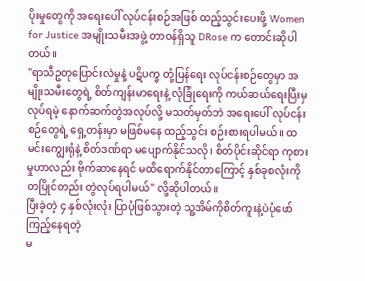ပိုးမှုတွေကို အရေးပေါ် လုပ်ငန်းစဉ်အဖြစ် ထည့်သွင်းပေးဖို့ Women for Justice အမျိုးသမီးအဖွဲ့ တာဝန်ရှိသူ DRose က တောင်းဆိုပါတယ်။
"ရာသီဥတုပြောင်းလဲမှုနဲ့ ပဋိပက္ခ တုံ့ပြန်ရေး လုပ်ငန်းစဉ်တွေမှာ အမျိုးသမီးတွေရဲ့ စိတ်ကျန်းမာရေးနဲ့ လုံခြုံရေးကို ကယ်ဆယ်ရေးပြီးမှ လုပ်ရမဲ့ နောက်ဆက်တွဲအလုပ်လို့ မသတ်မှတ်ဘဲ အရေးပေါ် လုပ်ငန်းစဉ်တွေရဲ့ ရှေ့တန်းမှာ မဖြစ်မနေ ထည့်သွင်း စဉ်းစားရပါမယ်။ ထမင်းကျွေးရုံနဲ့ စိတ်ဒဏ်ရာ မပျောက်နိုင်သလို၊ စိတ်ပိုင်းဆိုင်ရာ ကုစားမှုဟာလည်း ဗိုက်ဆာနေရင် မထိရောက်နိုင်တာကြောင့် နှစ်ခုစလုံးကို တပြိုင်တည်း တွဲလုပ်ရပါမယ်" လို့ဆိုပါတယ်။
ပြီးခဲ့တဲ့ ၄ နှစ်လုံးလုံး ပြာပုံဖြစ်သွားတဲ့ သူ့အိမ်ကိုစိတ်ကူးနဲ့ပဲပုံဖော်ကြည့်နေရတဲ့
မ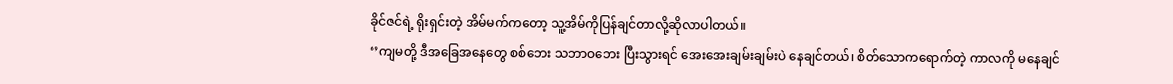ခိုင်ဇင်ရဲ့ ရိုးရှင်းတဲ့ အိမ်မက်ကတော့ သူ့အိမ်ကိုပြန်ချင်တာလို့ဆိုလာပါတယ်။
‘’ကျမတို့ ဒီအခြေအနေတွေ စစ်ဘေး သဘာဝဘေး ပြီးသွားရင် အေးအေးချမ်းချမ်းပဲ နေချင်တယ်၊ စိတ်သောကရောက်တဲ့ ကာလကို မနေချင်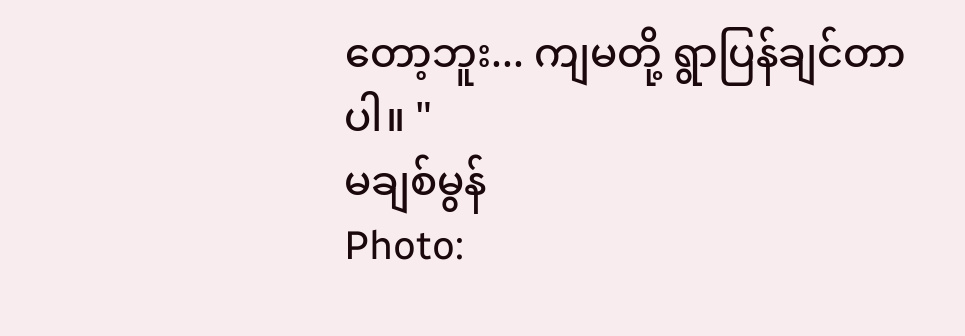တော့ဘူး... ကျမတို့ ရွာပြန်ချင်တာပါ။ "
မချစ်မွန်
Photo: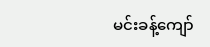မင်းခန့်ကျော်